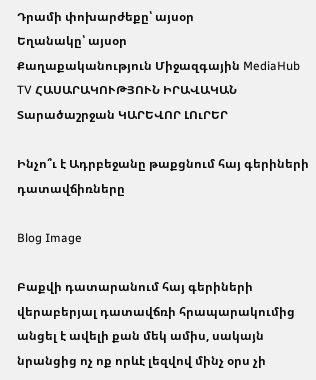Դրամի փոխարժեքը՝ այսօր
Եղանակը՝ այսօր
Քաղաքականություն Միջազգային MediaHub TV ՀԱՍԱՐԱԿՈՒԹՅՈՒՆ ԻՐԱՎԱԿԱՆ Տարածաշրջան ԿԱՐԵՎՈՐ ԼՈւՐԵՐ

Ինչո՞ւ է Ադրբեջանը թաքցնում հայ գերիների դատավճիռները

Blog Image

Բաքվի դատարանում հայ գերիների վերաբերյալ դատավճռի հրապարակումից անցել է ավելի քան մեկ ամիս, սակայն նրանցից ոչ ոք որևէ լեզվով մինչ օրս չի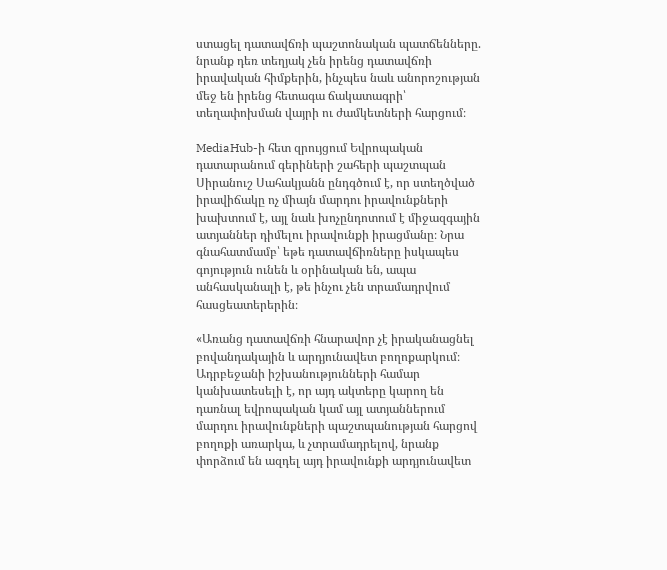ստացել դատավճռի պաշտոնական պատճենները. նրանք դեռ տեղյակ չեն իրենց դատավճռի իրավական հիմքերին, ինչպես նաև անորոշության մեջ են իրենց հետագա ճակատագրի՝ տեղափոխման վայրի ու ժամկետների հարցում։

MediaHub-ի հետ զրույցում Եվրոպական դատարանում գերիների շահերի պաշտպան Սիրանուշ Սահակյանն ընդգծում է, որ ստեղծված իրավիճակը ոչ միայն մարդու իրավունքների խախտում է, այլ նաև խոչընդոտում է միջազգային ատյաններ դիմելու իրավունքի իրացմանը։ Նրա գնահատմամբ՝ եթե դատավճիռները իսկապես գոյություն ունեն և օրինական են, ապա անհասկանալի է, թե ինչու չեն տրամադրվում հասցեատերերին։

«Առանց դատավճռի հնարավոր չէ իրականացնել բովանդակային և արդյունավետ բողոքարկում։ Ադրբեջանի իշխանությունների համար կանխատեսելի է, որ այդ ակտերը կարող են դառնալ եվրոպական կամ այլ ատյաններում մարդու իրավունքների պաշտպանության հարցով  բողոքի առարկա, և չտրամադրելով, նրանք փորձում են ազդել այդ իրավունքի արդյունավետ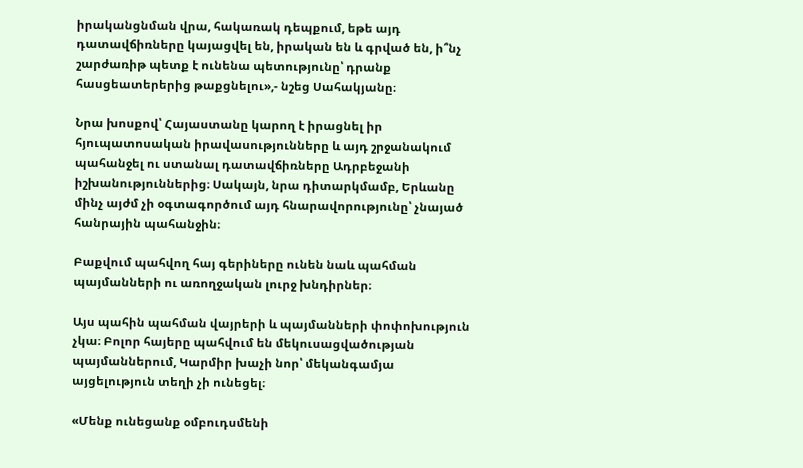իրականցնման վրա, հակառակ դեպքում, եթե այդ դատավճիռները կայացվել են, իրական են և գրված են, ի՞նչ շարժառիթ պետք է ունենա պետությունը՝ դրանք հասցեատերերից թաքցնելու»,- նշեց Սահակյանը։

Նրա խոսքով՝ Հայաստանը կարող է իրացնել իր հյուպատոսական իրավասությունները և այդ շրջանակում պահանջել ու ստանալ դատավճիռները Ադրբեջանի իշխանություններից։ Սակայն, նրա դիտարկմամբ, Երևանը մինչ այժմ չի օգտագործում այդ հնարավորությունը՝ չնայած հանրային պահանջին։

Բաքվում պահվող հայ գերիները ունեն նաև պահման պայմանների ու առողջական լուրջ խնդիրներ։

Այս պահին պահման վայրերի և պայմանների փոփոխություն չկա։ Բոլոր հայերը պահվում են մեկուսացվածության պայմաններում, Կարմիր խաչի նոր՝ մեկանգամյա այցելություն տեղի չի ունեցել։

«Մենք ունեցանք օմբուդսմենի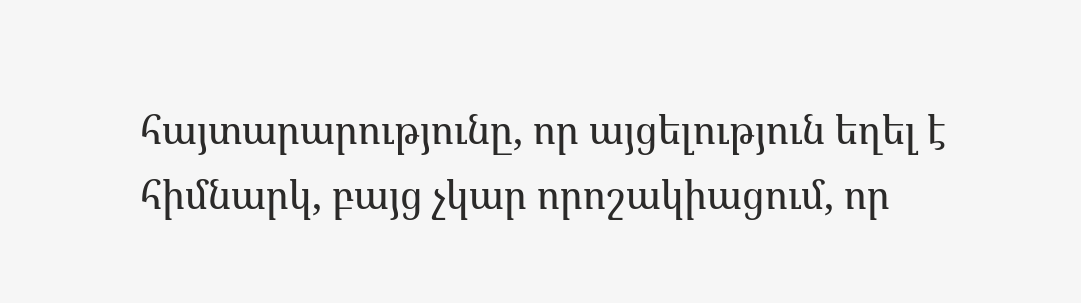հայտարարությունը, որ այցելություն եղել է հիմնարկ, բայց չկար որոշակիացում, որ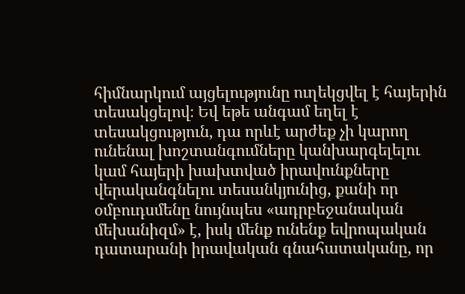հիմնարկում այցելությունը ուղեկցվել է հայերին տեսակցելով։ Եվ եթե անգամ եղել է տեսակցություն, դա որևէ արժեք չի կարող ունենալ խոշտանգումները կանխարգելելու կամ հայերի խախտված իրավունքները վերականգնելու տեսանկյունից, քանի որ օմբուդսմենը նույնպես «ադրբեջանական մեխանիզմ» է, իսկ մենք ունենք եվրոպական դատարանի իրավական գնահատականը, որ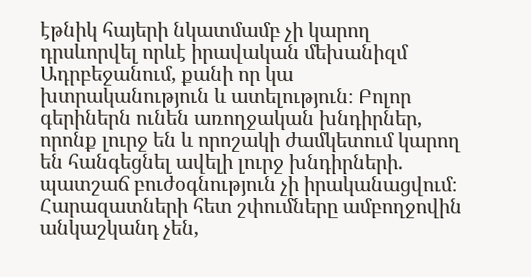էթնիկ հայերի նկատմամբ չի կարող դրսևորվել որևէ իրավական մեխանիզմ Ադրբեջանում, քանի որ կա խտրականություն և ատելություն։ Բոլոր գերիներն ունեն առողջական խնդիրներ, որոնք լուրջ են և որոշակի ժամկետում կարող են հանգեցնել ավելի լուրջ խնդիրների. պատշաճ բուժօգնություն չի իրականացվում։ Հարազատների հետ շփումները ամբողջովին անկաշկանդ չեն,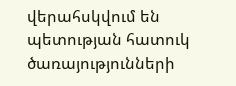վերահսկվում են պետության հատուկ ծառայությունների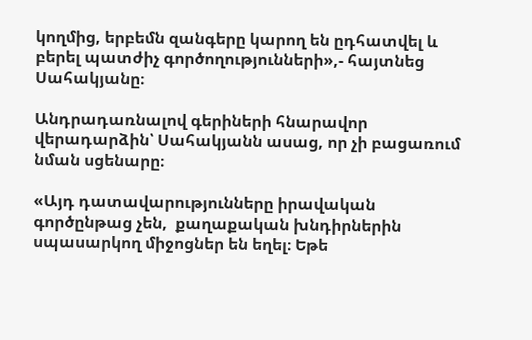կողմից, երբեմն զանգերը կարող են ըդհատվել և բերել պատժիչ գործողությունների»,- հայտնեց Սահակյանը։

Անդրադառնալով գերիների հնարավոր վերադարձին՝ Սահակյանն ասաց, որ չի բացառում նման սցենարը։

«Այդ դատավարությունները իրավական գործընթաց չեն,  քաղաքական խնդիրներին սպասարկող միջոցներ են եղել։ Եթե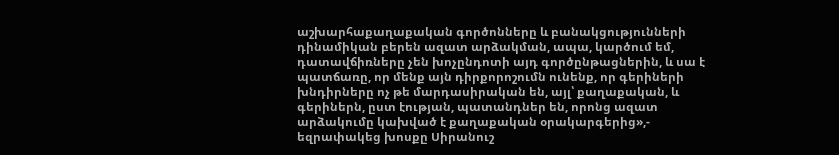աշխարհաքաղաքական գործոնները և բանակցությունների դինամիկան բերեն ազատ արձակման, ապա, կարծում եմ, դատավճիռները չեն խոչընդոտի այդ գործընթացներին, և սա է պատճառը, որ մենք այն դիրքորոշումն ունենք, որ գերիների խնդիրները ոչ թե մարդասիրական են, այլ՝ քաղաքական, և գերիներն, ըստ էության, պատանդներ են, որոնց ազատ արձակումը կախված է քաղաքական օրակարգերից»,- եզրափակեց խոսքը Սիրանուշ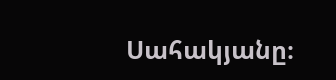Սահակյանը։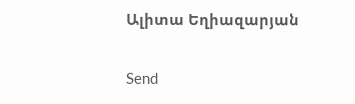Ալիտա Եղիազարյան

Send